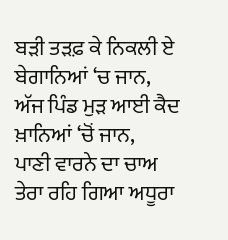ਬੜੀ ਤੜਫ਼ ਕੇ ਨਿਕਲੀ ਏ ਬੇਗਾਨਿਆਂ ‘ਚ ਜਾਨ,
ਅੱਜ ਪਿੰਡ ਮੁੜ ਆਈ ਕੈਦ ਖ਼ਾਨਿਆਂ ‘ਚੋਂ ਜਾਨ,
ਪਾਣੀ ਵਾਰਨੇ ਦਾ ਚਾਅ ਤੇਰਾ ਰਹਿ ਗਿਆ ਅਧੂਰਾ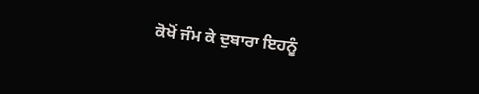ਕੋਖੋਂ ਜੰਮ ਕੇ ਦੁਬਾਰਾ ਇਹਨੂੰ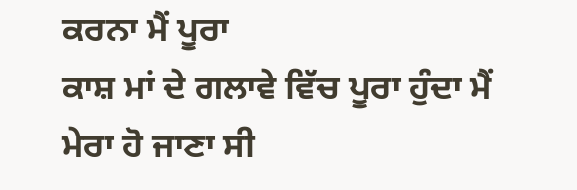ਕਰਨਾ ਮੈਂ ਪੂਰਾ
ਕਾਸ਼ ਮਾਂ ਦੇ ਗਲਾਵੇ ਵਿੱਚ ਪੂਰਾ ਹੁੰਦਾ ਮੈਂ
ਮੇਰਾ ਹੋ ਜਾਣਾ ਸੀ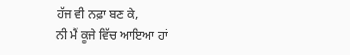ਹੱਜ ਵੀ ਨਫ਼ਾ ਬਣ ਕੇ,
ਨੀ ਮੈਂ ਕੂਜੇ ਵਿੱਚ ਆਇਆ ਹਾਂ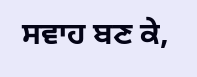ਸਵਾਹ ਬਣ ਕੇ,